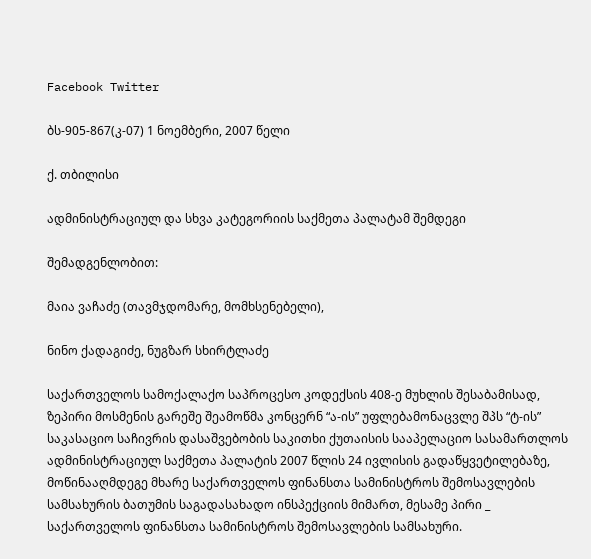Facebook Twitter

ბს-905-867(კ-07) 1 ნოემბერი, 2007 წელი

ქ. თბილისი

ადმინისტრაციულ და სხვა კატეგორიის საქმეთა პალატამ შემდეგი

შემადგენლობით:

მაია ვაჩაძე (თავმჯდომარე, მომხსენებელი),

ნინო ქადაგიძე, ნუგზარ სხირტლაძე

საქართველოს სამოქალაქო საპროცესო კოდექსის 408-ე მუხლის შესაბამისად, ზეპირი მოსმენის გარეშე შეამოწმა კონცერნ “ა-ის” უფლებამონაცვლე შპს “ტ-ის” საკასაციო საჩივრის დასაშვებობის საკითხი ქუთაისის სააპელაციო სასამართლოს ადმინისტრაციულ საქმეთა პალატის 2007 წლის 24 ივლისის გადაწყვეტილებაზე, მოწინააღმდეგე მხარე საქართველოს ფინანსთა სამინისტროს შემოსავლების სამსახურის ბათუმის საგადასახადო ინსპექციის მიმართ, მესამე პირი _ საქართველოს ფინანსთა სამინისტროს შემოსავლების სამსახური.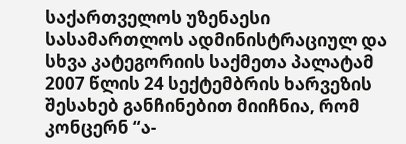საქართველოს უზენაესი სასამართლოს ადმინისტრაციულ და სხვა კატეგორიის საქმეთა პალატამ 2007 წლის 24 სექტემბრის ხარვეზის შესახებ განჩინებით მიიჩნია, რომ კონცერნ “ა-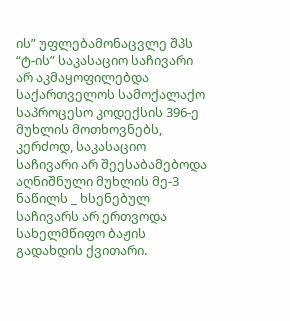ის” უფლებამონაცვლე შპს “ტ-ის” საკასაციო საჩივარი არ აკმაყოფილებდა საქართველოს სამოქალაქო საპროცესო კოდექსის 396-ე მუხლის მოთხოვნებს, კერძოდ, საკასაციო საჩივარი არ შეესაბამებოდა აღნიშნული მუხლის მე-3 ნაწილს _ ხსენებულ საჩივარს არ ერთვოდა სახელმწიფო ბაჟის გადახდის ქვითარი.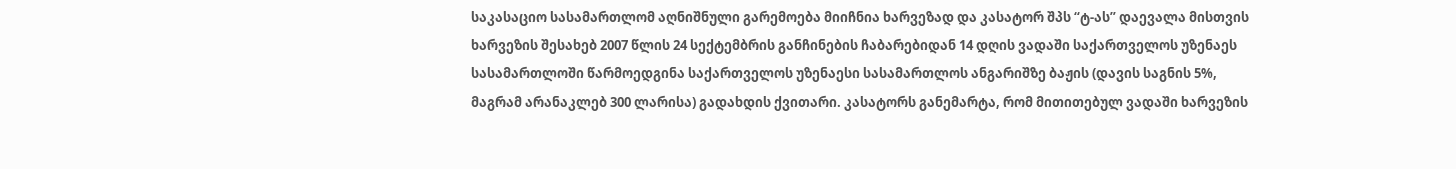საკასაციო სასამართლომ აღნიშნული გარემოება მიიჩნია ხარვეზად და კასატორ შპს “ტ-ას” დაევალა მისთვის ხარვეზის შესახებ 2007 წლის 24 სექტემბრის განჩინების ჩაბარებიდან 14 დღის ვადაში საქართველოს უზენაეს სასამართლოში წარმოედგინა საქართველოს უზენაესი სასამართლოს ანგარიშზე ბაჟის (დავის საგნის 5%, მაგრამ არანაკლებ 300 ლარისა) გადახდის ქვითარი. კასატორს განემარტა, რომ მითითებულ ვადაში ხარვეზის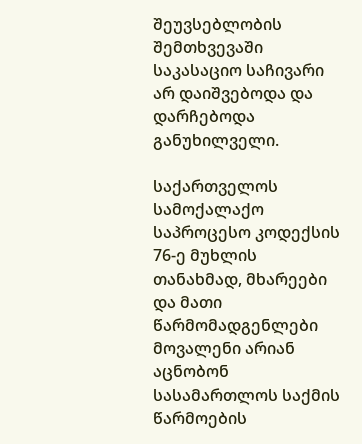შეუვსებლობის შემთხვევაში საკასაციო საჩივარი არ დაიშვებოდა და დარჩებოდა განუხილველი.

საქართველოს სამოქალაქო საპროცესო კოდექსის 76-ე მუხლის თანახმად, მხარეები და მათი წარმომადგენლები მოვალენი არიან აცნობონ სასამართლოს საქმის წარმოების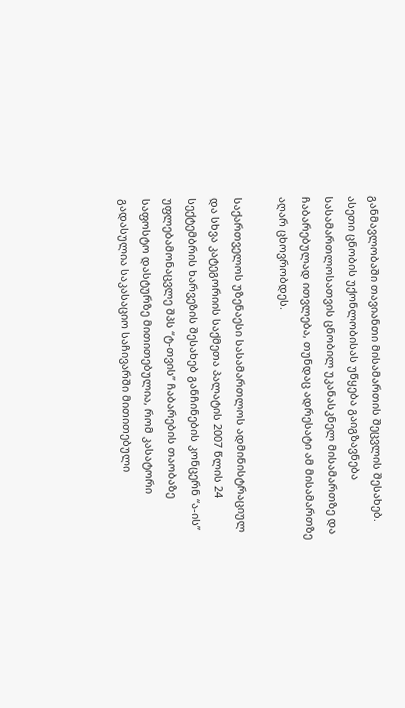განმავლობაში თავიანთი მისამართის შეცვლის შესახებ. ასეთი ცნობის უქონლობისას უწყება გაიგზავნება სასამართლოსათვის ცნობილ უკანასკნელ მისამართზე და ჩაბარებულად ითვლება, თუნდაც ადრესატი ამ მისამართზე აღარ ცხოვრობდეს.

საქართველოს უზენაესი სასამართლოს ადმინისტრაციულ და სხვა კატეგორიის საქმეთა პალატის 2007 წლის 24 სექტემბრის ხარვეზის შესახებ განჩინების კონცერნ “ა-ის” უფლებამონაცვლე შპს “ტ-თვის” ჩაბარების თაობაზე საფოსტო დასტურზე მითითებულია, რომ კასატორი გადასულია საკასაციო საჩივარში მითითებული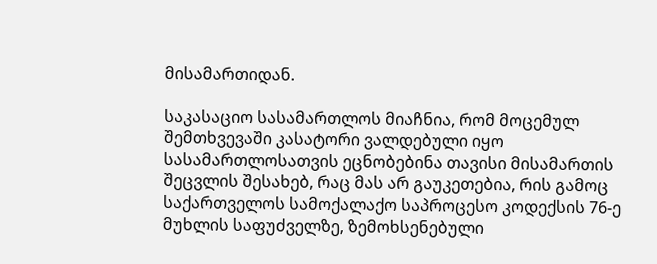მისამართიდან.

საკასაციო სასამართლოს მიაჩნია, რომ მოცემულ შემთხვევაში კასატორი ვალდებული იყო სასამართლოსათვის ეცნობებინა თავისი მისამართის შეცვლის შესახებ, რაც მას არ გაუკეთებია, რის გამოც საქართველოს სამოქალაქო საპროცესო კოდექსის 76-ე მუხლის საფუძველზე, ზემოხსენებული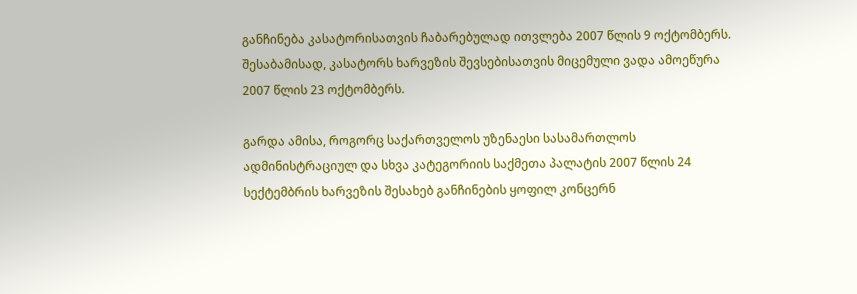განჩინება კასატორისათვის ჩაბარებულად ითვლება 2007 წლის 9 ოქტომბერს. შესაბამისად, კასატორს ხარვეზის შევსებისათვის მიცემული ვადა ამოეწურა 2007 წლის 23 ოქტომბერს.

გარდა ამისა, როგორც საქართველოს უზენაესი სასამართლოს ადმინისტრაციულ და სხვა კატეგორიის საქმეთა პალატის 2007 წლის 24 სექტემბრის ხარვეზის შესახებ განჩინების ყოფილ კონცერნ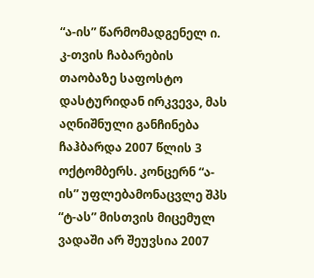“ა-ის” წარმომადგენელ ი. კ-თვის ჩაბარების თაობაზე საფოსტო დასტურიდან ირკვევა, მას აღნიშნული განჩინება ჩაჰბარდა 2007 წლის 3 ოქტომბერს. კონცერნ “ა-ის” უფლებამონაცვლე შპს “ტ-ას” მისთვის მიცემულ ვადაში არ შეუვსია 2007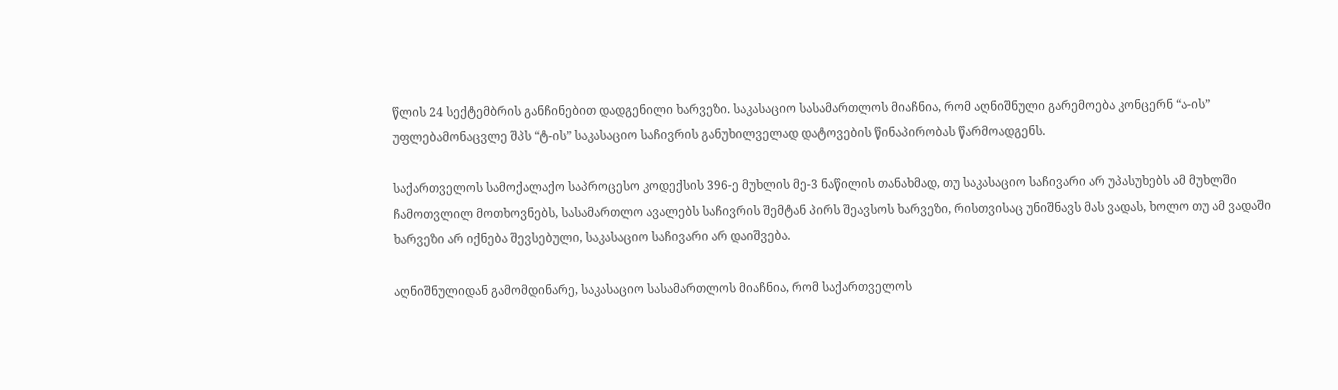წლის 24 სექტემბრის განჩინებით დადგენილი ხარვეზი. საკასაციო სასამართლოს მიაჩნია, რომ აღნიშნული გარემოება კონცერნ “ა-ის” უფლებამონაცვლე შპს “ტ-ის” საკასაციო საჩივრის განუხილველად დატოვების წინაპირობას წარმოადგენს.

საქართველოს სამოქალაქო საპროცესო კოდექსის 396-ე მუხლის მე-3 ნაწილის თანახმად, თუ საკასაციო საჩივარი არ უპასუხებს ამ მუხლში ჩამოთვლილ მოთხოვნებს, სასამართლო ავალებს საჩივრის შემტან პირს შეავსოს ხარვეზი, რისთვისაც უნიშნავს მას ვადას, ხოლო თუ ამ ვადაში ხარვეზი არ იქნება შევსებული, საკასაციო საჩივარი არ დაიშვება.

აღნიშნულიდან გამომდინარე, საკასაციო სასამართლოს მიაჩნია, რომ საქართველოს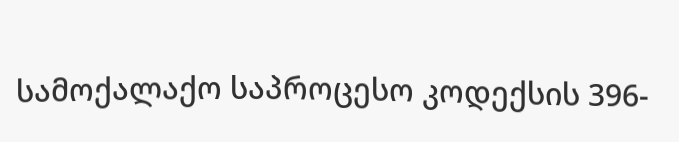სამოქალაქო საპროცესო კოდექსის 396-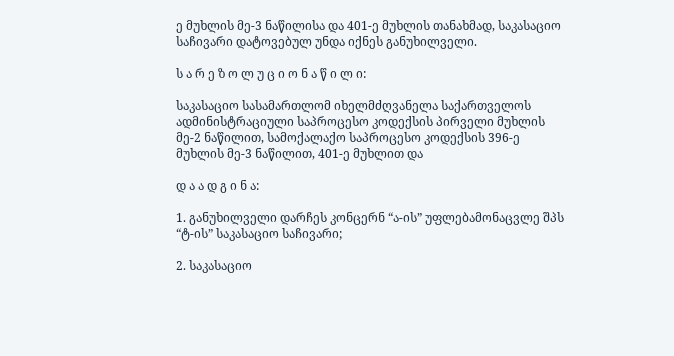ე მუხლის მე-3 ნაწილისა და 401-ე მუხლის თანახმად, საკასაციო საჩივარი დატოვებულ უნდა იქნეს განუხილველი.

ს ა რ ე ზ ო ლ უ ც ი ო ნ ა წ ი ლ ი:

საკასაციო სასამართლომ იხელმძღვანელა საქართველოს ადმინისტრაციული საპროცესო კოდექსის პირველი მუხლის მე-2 ნაწილით, სამოქალაქო საპროცესო კოდექსის 396-ე მუხლის მე-3 ნაწილით, 401-ე მუხლით და

დ ა ა დ გ ი ნ ა:

1. განუხილველი დარჩეს კონცერნ “ა-ის” უფლებამონაცვლე შპს “ტ-ის” საკასაციო საჩივარი;

2. საკასაციო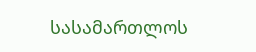სასამართლოს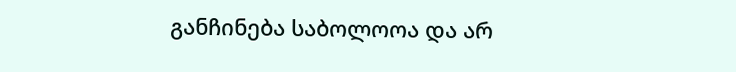განჩინება საბოლოოა და არ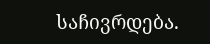საჩივრდება.